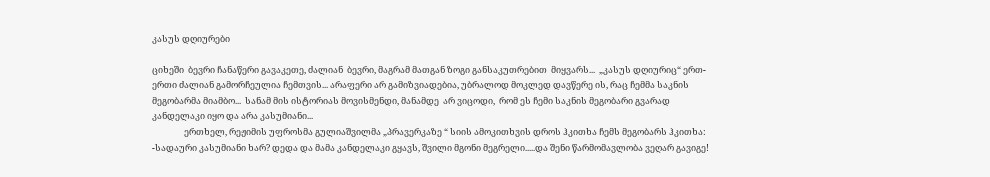კასუს დღიურები

ციხეში  ბევრი ჩანაწერი გავაკეთე, ძალიან  ბევრი, მაგრამ მათგან ზოგი განსაკუთრებით  მიყვარს...  „კასუს დღიურიც“ ერთ-ერთი ძალიან გამორჩეულია ჩემთვის... არაფერი არ გამიზვიადებია, უბრალოდ მოკლედ დავწერე ის, რაც ჩემმა საკნის მეგობარმა მიამბო...  სანამ მის ისტორიას მოვისმენდი, მანამდე  არ ვიცოდი,  რომ ეს ჩემი საკნის მეგობარი გვარად კანდელაკი იყო და არა კასუმიანი...
                ერთხელ, რეჟიმის უფროსმა გულიაშვილმა „პრავერკაზე “ სიის ამოკითხვის დროს ჰკითხა ჩემს მეგობარს ჰკითხა:
-სადაური კასუმიანი ხარ? დედა და მამა კანდელაკი გყავს, შვილი მგონი მეგრელი.....და შენი წარმომავლობა ვეღარ გავიგე!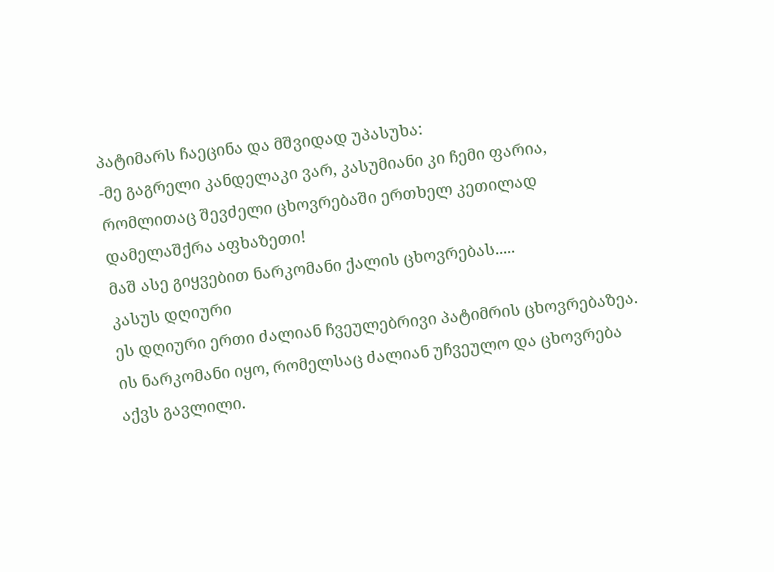პატიმარს ჩაეცინა და მშვიდად უპასუხა:
-მე გაგრელი კანდელაკი ვარ, კასუმიანი კი ჩემი ფარია,  რომლითაც შევძელი ცხოვრებაში ერთხელ კეთილად დამელაშქრა აფხაზეთი!
მაშ ასე გიყვებით ნარკომანი ქალის ცხოვრებას.....
კასუს დღიური
ეს დღიური ერთი ძალიან ჩვეულებრივი პატიმრის ცხოვრებაზეა.   ის ნარკომანი იყო, რომელსაც ძალიან უჩვეულო და ცხოვრება აქვს გავლილი.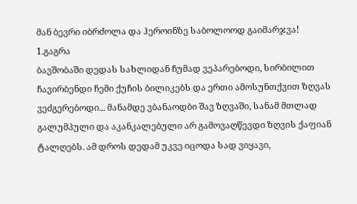მან ბევრი იბრძოლა და ჰეროინზე საბოლოოდ გაიმარჯვა!
1.გაგრა
ბავშობაში დედას სახლიდან ჩუმად ვეპარებოდი, სირბილით ჩავირბენდი ჩემი ქუჩის ბილიკებს და ერთი ამოსუნთქვით ზღვას ვეძგერებოდი... მანამდე ვბანაოდბი შავ ზღვაში, სანამ მთლად გალუმპული და აკანკალებული არ გამოვაღწევდი ზღვის ქაფიან ტალღებს. ამ დროს დედამ უკვე იცოდა სად ვიყავი,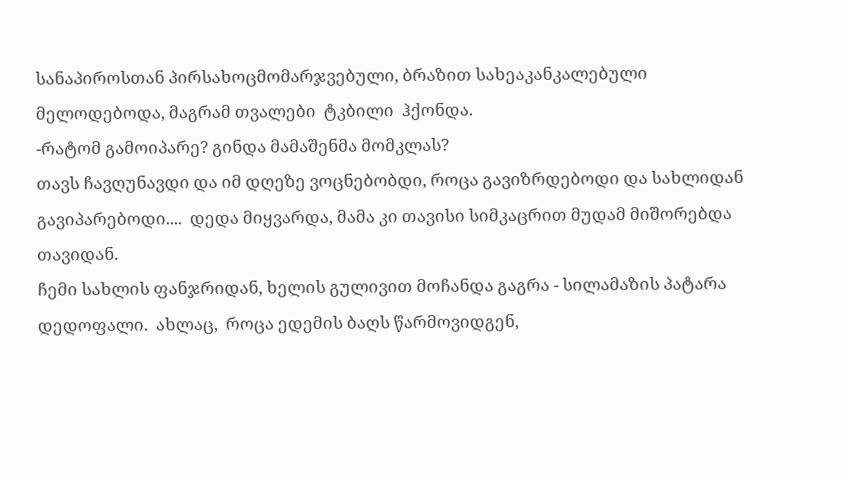სანაპიროსთან პირსახოცმომარჯვებული, ბრაზით სახეაკანკალებული მელოდებოდა, მაგრამ თვალები  ტკბილი  ჰქონდა.
-რატომ გამოიპარე? გინდა მამაშენმა მომკლას?
თავს ჩავღუნავდი და იმ დღეზე ვოცნებობდი, როცა გავიზრდებოდი და სახლიდან გავიპარებოდი....  დედა მიყვარდა, მამა კი თავისი სიმკაცრით მუდამ მიშორებდა თავიდან.
ჩემი სახლის ფანჯრიდან, ხელის გულივით მოჩანდა გაგრა - სილამაზის პატარა დედოფალი.  ახლაც,  როცა ედემის ბაღს წარმოვიდგენ,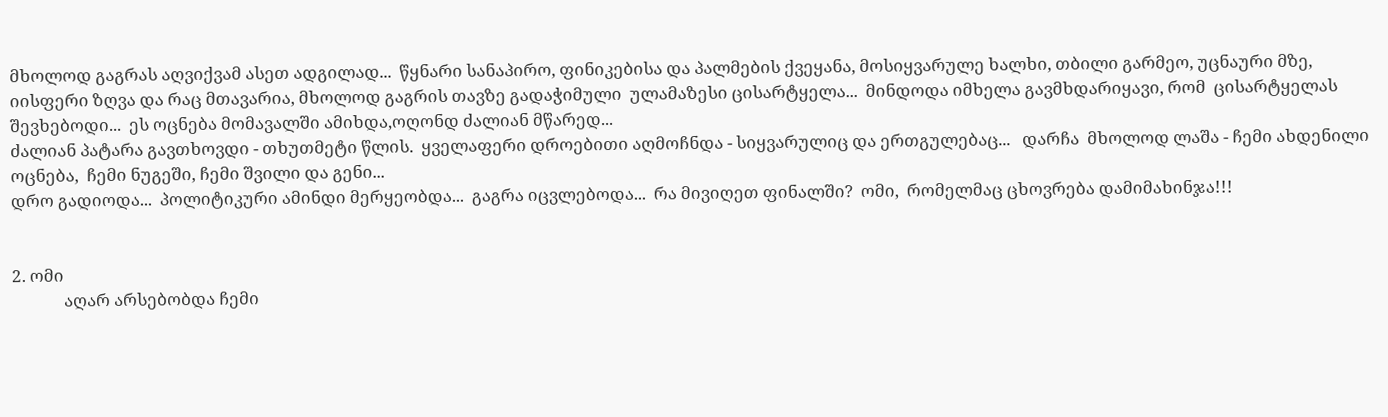მხოლოდ გაგრას აღვიქვამ ასეთ ადგილად...  წყნარი სანაპირო, ფინიკებისა და პალმების ქვეყანა, მოსიყვარულე ხალხი, თბილი გარმეო, უცნაური მზე, იისფერი ზღვა და რაც მთავარია, მხოლოდ გაგრის თავზე გადაჭიმული  ულამაზესი ცისარტყელა...  მინდოდა იმხელა გავმხდარიყავი, რომ  ცისარტყელას შევხებოდი...  ეს ოცნება მომავალში ამიხდა,ოღონდ ძალიან მწარედ...
ძალიან პატარა გავთხოვდი - თხუთმეტი წლის.  ყველაფერი დროებითი აღმოჩნდა - სიყვარულიც და ერთგულებაც...   დარჩა  მხოლოდ ლაშა - ჩემი ახდენილი ოცნება,  ჩემი ნუგეში, ჩემი შვილი და გენი...
დრო გადიოდა...  პოლიტიკური ამინდი მერყეობდა...  გაგრა იცვლებოდა...  რა მივიღეთ ფინალში?  ომი,  რომელმაც ცხოვრება დამიმახინჯა!!!


2. ომი
             აღარ არსებობდა ჩემი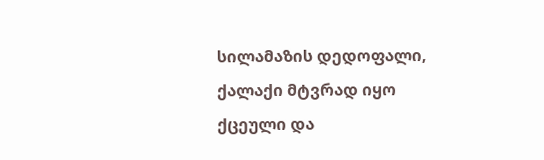სილამაზის დედოფალი, ქალაქი მტვრად იყო ქცეული და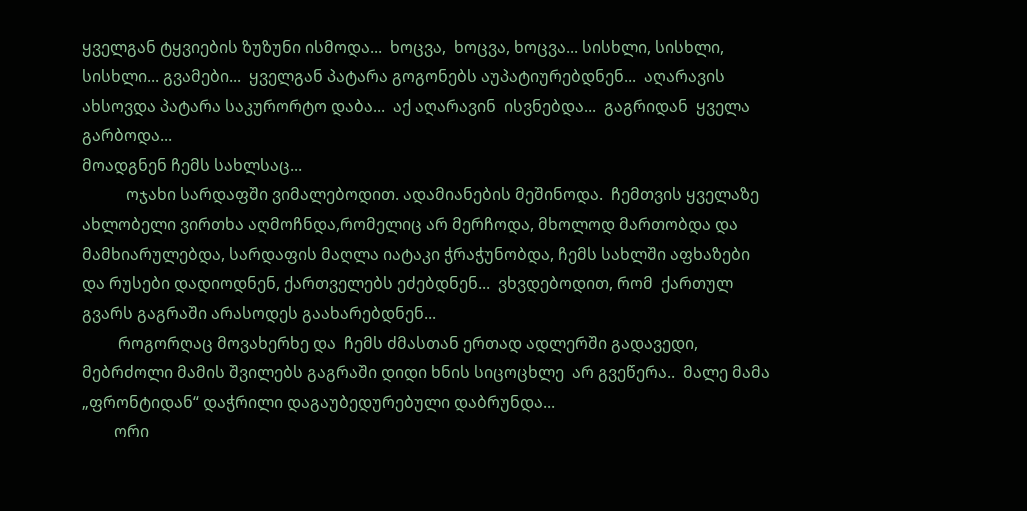ყველგან ტყვიების ზუზუნი ისმოდა...  ხოცვა,  ხოცვა, ხოცვა... სისხლი, სისხლი, სისხლი... გვამები...  ყველგან პატარა გოგონებს აუპატიურებდნენ...  აღარავის ახსოვდა პატარა საკურორტო დაბა...  აქ აღარავინ  ისვნებდა...  გაგრიდან  ყველა გარბოდა...
მოადგნენ ჩემს სახლსაც...
           ოჯახი სარდაფში ვიმალებოდით. ადამიანების მეშინოდა.  ჩემთვის ყველაზე ახლობელი ვირთხა აღმოჩნდა,რომელიც არ მერჩოდა, მხოლოდ მართობდა და მამხიარულებდა, სარდაფის მაღლა იატაკი ჭრაჭუნობდა, ჩემს სახლში აფხაზები და რუსები დადიოდნენ, ქართველებს ეძებდნენ...  ვხვდებოდით, რომ  ქართულ გვარს გაგრაში არასოდეს გაახარებდნენ...
         როგორღაც მოვახერხე და  ჩემს ძმასთან ერთად ადლერში გადავედი, მებრძოლი მამის შვილებს გაგრაში დიდი ხნის სიცოცხლე  არ გვეწერა..  მალე მამა „ფრონტიდან“ დაჭრილი დაგაუბედურებული დაბრუნდა...
        ორი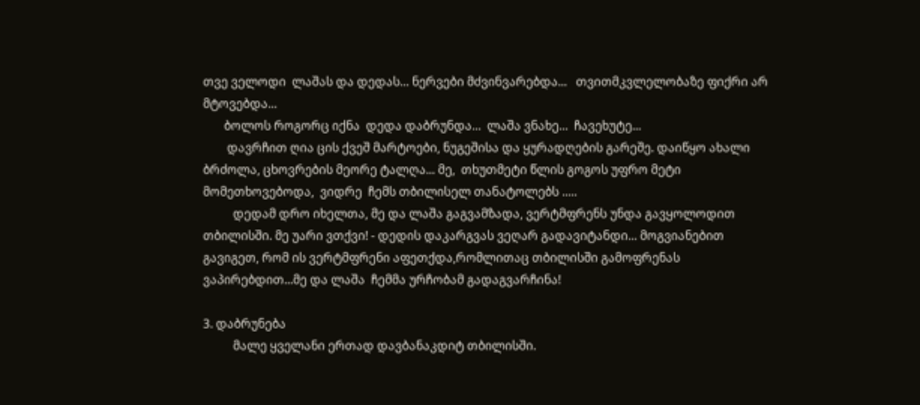თვე ველოდი  ლაშას და დედას... ნერვები მძვინვარებდა...   თვითმკვლელობაზე ფიქრი არ მტოვებდა...
       ბოლოს როგორც იქნა  დედა დაბრუნდა...  ლაშა ვნახე...  ჩავეხუტე...
        დავრჩით ღია ცის ქვეშ მარტოები, ნუგეშისა და ყურადღების გარეშე. დაიწყო ახალი ბრძოლა, ცხოვრების მეორე ტალღა... მე,  თხუთმეტი წლის გოგოს უფრო მეტი მომეთხოვებოდა,  ვიდრე  ჩემს თბილისელ თანატოლებს .....
          დედამ დრო იხელთა, მე და ლაშა გაგვამზადა, ვერტმფრენს უნდა გავყოლოდით თბილისში. მე უარი ვთქვი! - დედის დაკარგვას ვეღარ გადავიტანდი... მოგვიანებით გავიგეთ, რომ ის ვერტმფრენი აფეთქდა,რომლითაც თბილისში გამოფრენას ვაპირებდით...მე და ლაშა  ჩემმა ურჩობამ გადაგვარჩინა!

3. დაბრუნება
          მალე ყველანი ერთად დავბანაკდიტ თბილისში.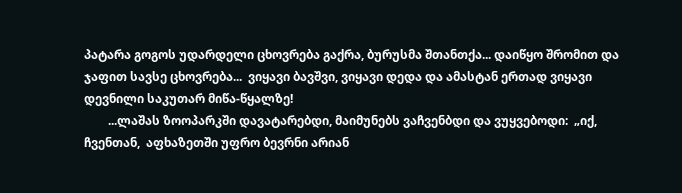პატარა გოგოს უდარდელი ცხოვრება გაქრა, ბურუსმა შთანთქა... დაიწყო შრომით და ჯაფით სავსე ცხოვრება...  ვიყავი ბავშვი, ვიყავი დედა და ამასტან ერთად ვიყავი დევნილი საკუთარ მიწა-წყალზე!
        ...ლაშას ზოოპარკში დავატარებდი, მაიმუნებს ვაჩვენბდი და ვუყვებოდი:  „იქ,  ჩვენთან,  აფხაზეთში უფრო ბევრნი არიან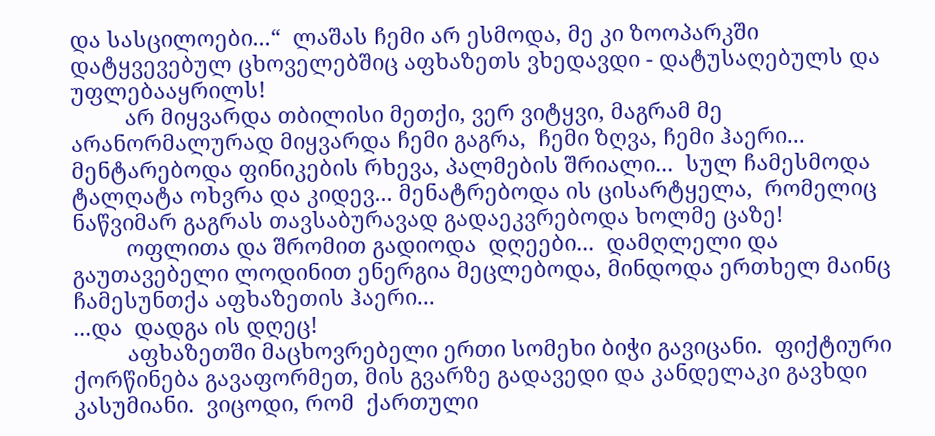და სასცილოები...“  ლაშას ჩემი არ ესმოდა, მე კი ზოოპარკში დატყვევებულ ცხოველებშიც აფხაზეთს ვხედავდი - დატუსაღებულს და უფლებააყრილს!
         არ მიყვარდა თბილისი მეთქი, ვერ ვიტყვი, მაგრამ მე არანორმალურად მიყვარდა ჩემი გაგრა,  ჩემი ზღვა, ჩემი ჰაერი... მენტარებოდა ფინიკების რხევა, პალმების შრიალი...  სულ ჩამესმოდა ტალღატა ოხვრა და კიდევ... მენატრებოდა ის ცისარტყელა,  რომელიც  ნაწვიმარ გაგრას თავსაბურავად გადაეკვრებოდა ხოლმე ცაზე!
         ოფლითა და შრომით გადიოდა  დღეები...  დამღლელი და  გაუთავებელი ლოდინით ენერგია მეცლებოდა, მინდოდა ერთხელ მაინც ჩამესუნთქა აფხაზეთის ჰაერი...
...და  დადგა ის დღეც!
         აფხაზეთში მაცხოვრებელი ერთი სომეხი ბიჭი გავიცანი.  ფიქტიური ქორწინება გავაფორმეთ, მის გვარზე გადავედი და კანდელაკი გავხდი კასუმიანი.  ვიცოდი, რომ  ქართული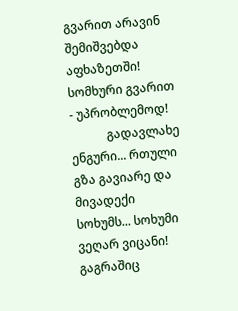გვარით არავინ  შემიშვებდა აფხაზეთში! სომხური გვარით - უპრობლემოდ!
            გადავლახე ენგური... რთული გზა გავიარე და მივადექი სოხუმს... სოხუმი ვეღარ ვიცანი!
გაგრაშიც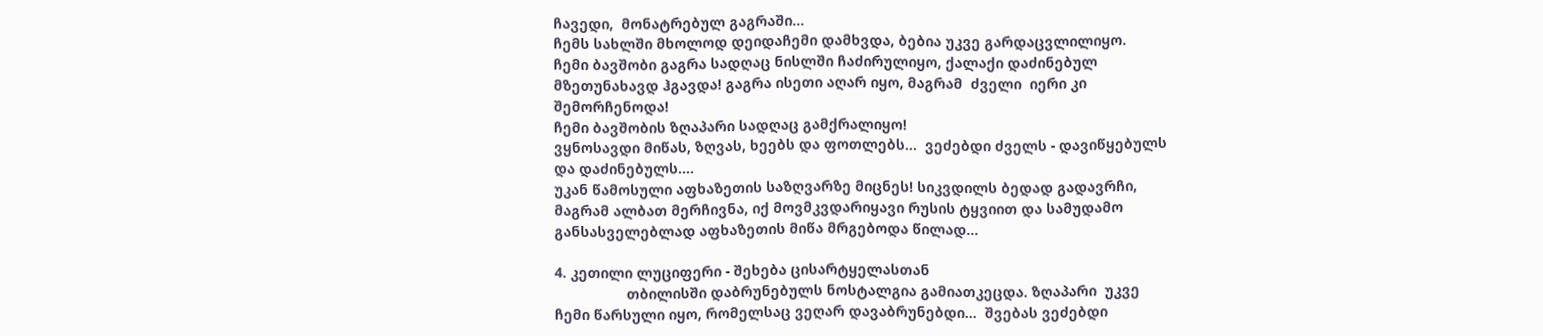ჩავედი,  მონატრებულ გაგრაში...
ჩემს სახლში მხოლოდ დეიდაჩემი დამხვდა, ბებია უკვე გარდაცვლილიყო.
ჩემი ბავშობი გაგრა სადღაც ნისლში ჩაძირულიყო, ქალაქი დაძინებულ მზეთუნახავდ ჰგავდა! გაგრა ისეთი აღარ იყო, მაგრამ  ძველი  იერი კი შემორჩენოდა!
ჩემი ბავშობის ზღაპარი სადღაც გამქრალიყო!
ვყნოსავდი მიწას, ზღვას, ხეებს და ფოთლებს...  ვეძებდი ძველს - დავიწყებულს და დაძინებულს....
უკან წამოსული აფხაზეთის საზღვარზე მიცნეს! სიკვდილს ბედად გადავრჩი, მაგრამ ალბათ მერჩივნა, იქ მოვმკვდარიყავი რუსის ტყვიით და სამუდამო განსასველებლად აფხაზეთის მიწა მრგებოდა წილად...

4. კეთილი ლუციფერი - შეხება ცისარტყელასთან
                  თბილისში დაბრუნებულს ნოსტალგია გამიათკეცდა. ზღაპარი  უკვე ჩემი წარსული იყო, რომელსაც ვეღარ დავაბრუნებდი...  შვებას ვეძებდი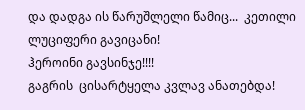და დადგა ის წარუშლელი წამიც...  კეთილი ლუციფერი გავიცანი!
ჰეროინი გავსინჯე!!!!
გაგრის  ცისარტყელა კვლავ ანათებდა!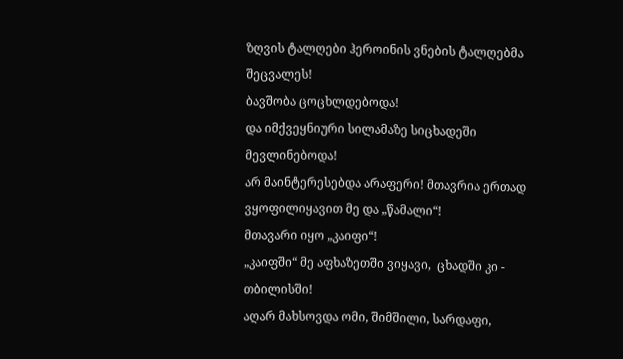ზღვის ტალღები ჰეროინის ვნების ტალღებმა შეცვალეს!
ბავშობა ცოცხლდებოდა!
და იმქვეყნიური სილამაზე სიცხადეში მევლინებოდა!
არ მაინტერესებდა არაფერი! მთავრია ერთად ვყოფილიყავით მე და „წამალი“!
მთავარი იყო „კაიფი“!
„კაიფში“ მე აფხაზეთში ვიყავი,  ცხადში კი - თბილისში!
აღარ მახსოვდა ომი, შიმშილი, სარდაფი,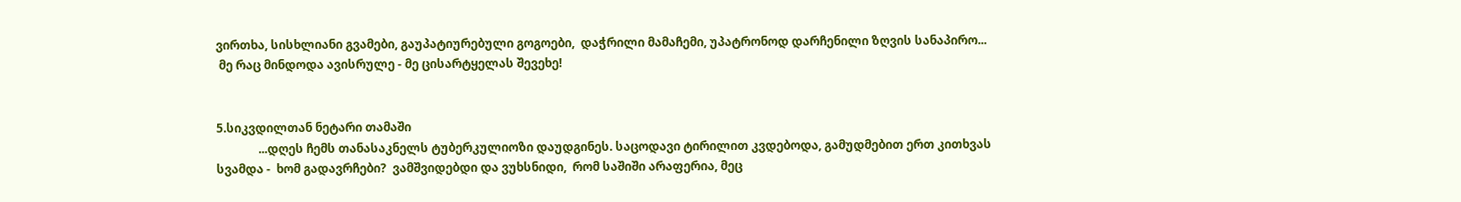ვირთხა, სისხლიანი გვამები, გაუპატიურებული გოგოები,  დაჭრილი მამაჩემი, უპატრონოდ დარჩენილი ზღვის სანაპირო...
 მე რაც მინდოდა ავისრულე - მე ცისარტყელას შევეხე!


5.სიკვდილთან ნეტარი თამაში
              ...დღეს ჩემს თანასაკნელს ტუბერკულიოზი დაუდგინეს. საცოდავი ტირილით კვდებოდა, გამუდმებით ერთ კითხვას სვამდა -  ხომ გადავრჩები?  ვამშვიდებდი და ვუხსნიდი,  რომ საშიში არაფერია, მეც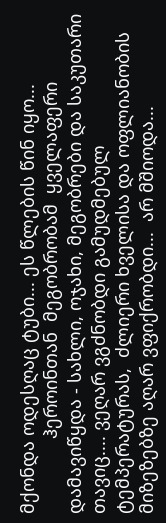მქონდა ოდესღაც ტუბი... ეს წლების წინ იყო...
               ჰეროინთან  მეგობრობამ  ყველაფერი დამავიწყდა - სახლი, ოჯახი, მეგობრები და საკუთარი თავიც.... ვეღარ ვგძნობდი გამუდმებულ ტემპერატურას,  ძლიერი ხველისა და ოფლიანობის მიზეზებზე აღარ ვფიქრობდი...  არ მშიოდა...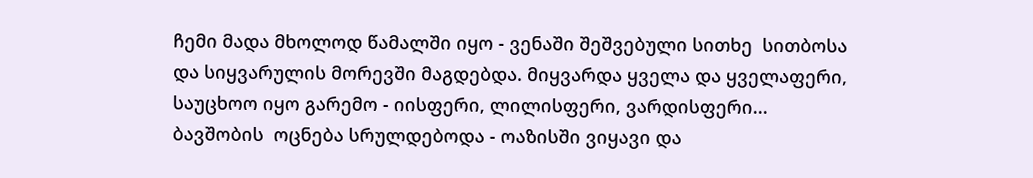ჩემი მადა მხოლოდ წამალში იყო - ვენაში შეშვებული სითხე  სითბოსა და სიყვარულის მორევში მაგდებდა. მიყვარდა ყველა და ყველაფერი, საუცხოო იყო გარემო - იისფერი, ლილისფერი, ვარდისფერი...  ბავშობის  ოცნება სრულდებოდა - ოაზისში ვიყავი და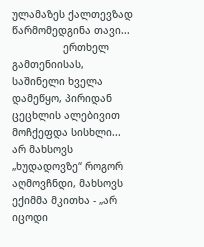ულამაზეს ქალთევზად წარმომედგინა თავი...
                 ერთხელ გამთენიისას, საშინელი ხველა დამეწყო, პირიდან ცეცხლის ალებივით მოჩქეფდა სისხლი... არ მახსოვს „ხუდადოვზე“ როგორ აღმოვჩნდი, მახსოვს ექიმმა მკითხა - „არ იცოდი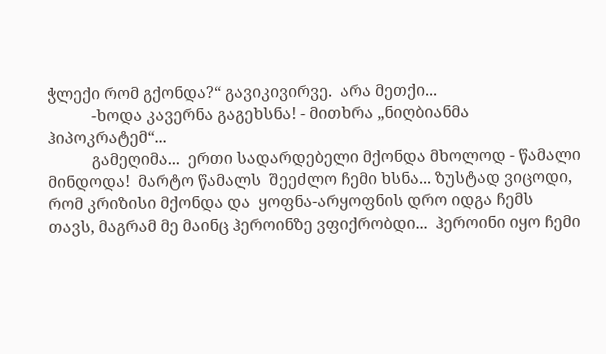ჭლექი რომ გქონდა?“ გავიკივირვე.  არა მეთქი...
           -ხოდა კავერნა გაგეხსნა! - მითხრა „ნიღბიანმა ჰიპოკრატემ“...
           გამეღიმა...  ერთი სადარდებელი მქონდა მხოლოდ - წამალი მინდოდა!  მარტო წამალს  შეეძლო ჩემი ხსნა... ზუსტად ვიცოდი,  რომ კრიზისი მქონდა და  ყოფნა-არყოფნის დრო იდგა ჩემს თავს, მაგრამ მე მაინც ჰეროინზე ვფიქრობდი...  ჰეროინი იყო ჩემი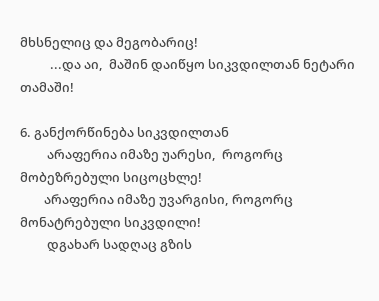მხსნელიც და მეგობარიც!
          ...და აი,  მაშინ დაიწყო სიკვდილთან ნეტარი თამაში!

6. განქორწინება სიკვდილთან
         არაფერია იმაზე უარესი,  როგორც მობეზრებული სიცოცხლე!
        არაფერია იმაზე უვარგისი, როგორც მონატრებული სიკვდილი!
         დგახარ სადღაც გზის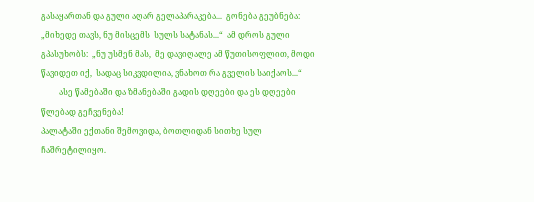გასაყართან და გული აღარ გელაპარაკება...  გონება გეუბნება:   „მიხედე თავს, ნუ მისცემს  სულს სატანას...“  ამ დროს გული გპასუხობს:  „ნუ უსმენ მას,  მე დავიღალე ამ წუთისოფლით, მოდი წავიდეთ იქ,  სადაც სიკვდილია, ვნახოთ რა გველის საიქაოს...“
         ასე წამებაში და ზმანებაში გადის დღეები და ეს დღეები წლებად გეჩვენება!
პალატაში ექთანი შემოვიდა, ბოთლიდან სითხე სულ ჩაშრეტილიყო.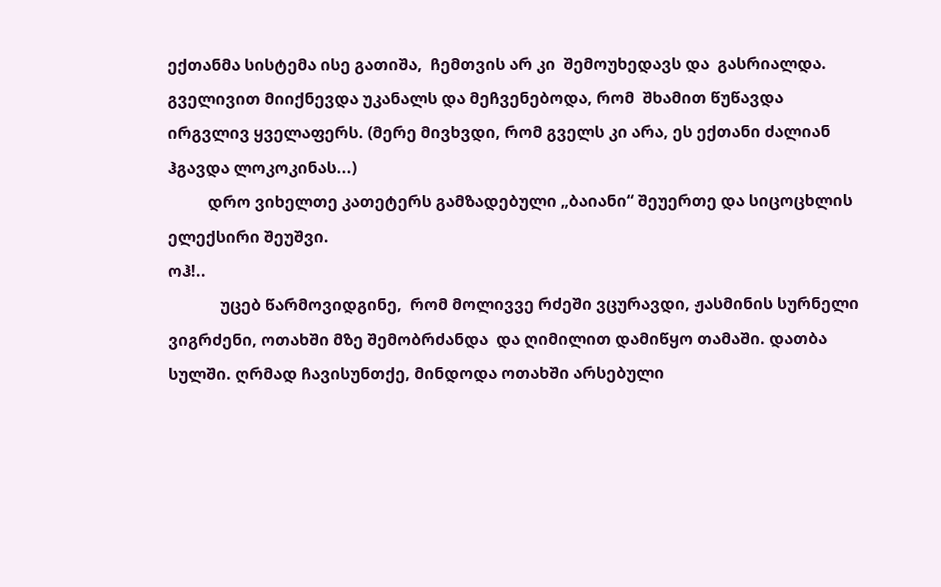ექთანმა სისტემა ისე გათიშა,  ჩემთვის არ კი  შემოუხედავს და  გასრიალდა.  გველივით მიიქნევდა უკანალს და მეჩვენებოდა, რომ  შხამით წუწავდა ირგვლივ ყველაფერს. (მერე მივხვდი, რომ გველს კი არა, ეს ექთანი ძალიან ჰგავდა ლოკოკინას...)
          დრო ვიხელთე კათეტერს გამზადებული „ბაიანი“ შეუერთე და სიცოცხლის ელექსირი შეუშვი.
ოჰ!..
             უცებ წარმოვიდგინე,  რომ მოლივვე რძეში ვცურავდი, ჟასმინის სურნელი ვიგრძენი, ოთახში მზე შემობრძანდა  და ღიმილით დამიწყო თამაში. დათბა სულში. ღრმად ჩავისუნთქე, მინდოდა ოთახში არსებული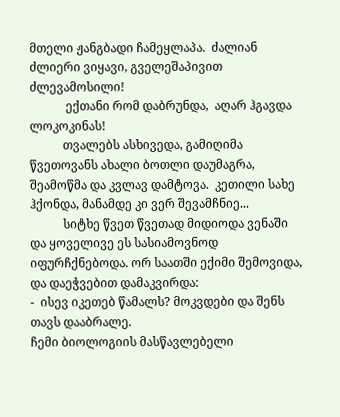მთელი ჟანგბადი ჩამეყლაპა.  ძალიან ძლიერი ვიყავი, გველეშაპივით ძლევამოსილი!
            ექთანი რომ დაბრუნდა,  აღარ ჰგავდა ლოკოკინას!
           თვალებს ასხივედა, გამიღიმა წვეთოვანს ახალი ბოთლი დაუმაგრა, შეამოწმა და კვლავ დამტოვა.  კეთილი სახე ჰქონდა, მანამდე კი ვერ შევამჩნიე...
           სიტხე წვეთ წვეთად მიდიოდა ვენაში  და ყოველივე ეს სასიამოვნოდ იფურჩქნებოდა. ორ საათში ექიმი შემოვიდა, და დაეჭვებით დამაკვირდა:
-  ისევ იკეთებ წამალს? მოკვდები და შენს თავს დააბრალე.
ჩემი ბიოლოგიის მასწავლებელი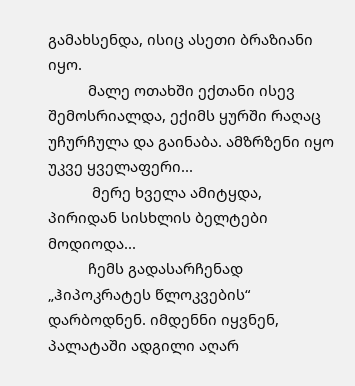გამახსენდა, ისიც ასეთი ბრაზიანი იყო.
          მალე ოთახში ექთანი ისევ შემოსრიალდა, ექიმს ყურში რაღაც უჩურჩულა და გაინაბა. ამზრზენი იყო უკვე ყველაფერი...
           მერე ხველა ამიტყდა, პირიდან სისხლის ბელტები მოდიოდა...
          ჩემს გადასარჩენად „ჰიპოკრატეს წლოკვების“ დარბოდნენ. იმდენნი იყვნენ,  პალატაში ადგილი აღარ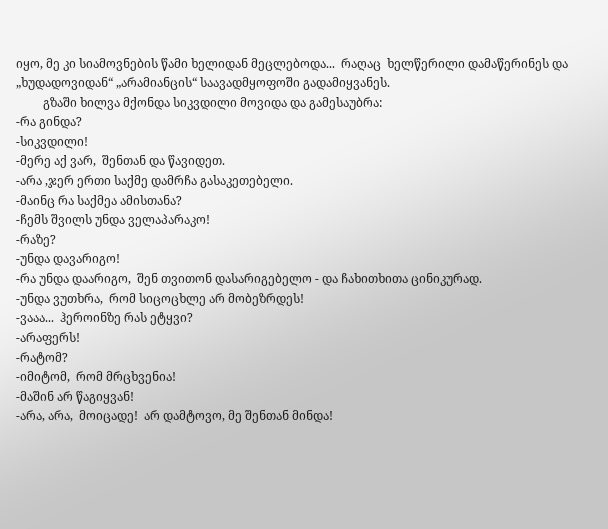იყო, მე კი სიამოვნების წამი ხელიდან მეცლებოდა...  რაღაც  ხელწერილი დამაწერინეს და  „ხუდადოვიდან“ „არამიანცის“ საავადმყოფოში გადამიყვანეს.
         გზაში ხილვა მქონდა სიკვდილი მოვიდა და გამესაუბრა:
-რა გინდა?
-სიკვდილი!
-მერე აქ ვარ,  შენთან და წავიდეთ.
-არა ,ჯერ ერთი საქმე დამრჩა გასაკეთებელი.
-მაინც რა საქმეა ამისთანა?
-ჩემს შვილს უნდა ველაპარაკო!
-რაზე?
-უნდა დავარიგო!
-რა უნდა დაარიგო,  შენ თვითონ დასარიგებელო - და ჩახითხითა ცინიკურად.
-უნდა ვუთხრა,  რომ სიცოცხლე არ მობეზრდეს!
-ვააა...  ჰეროინზე რას ეტყვი?
-არაფერს!
-რატომ?
-იმიტომ,  რომ მრცხვენია!
-მაშინ არ წაგიყვან!
-არა, არა,  მოიცადე!  არ დამტოვო, მე შენთან მინდა!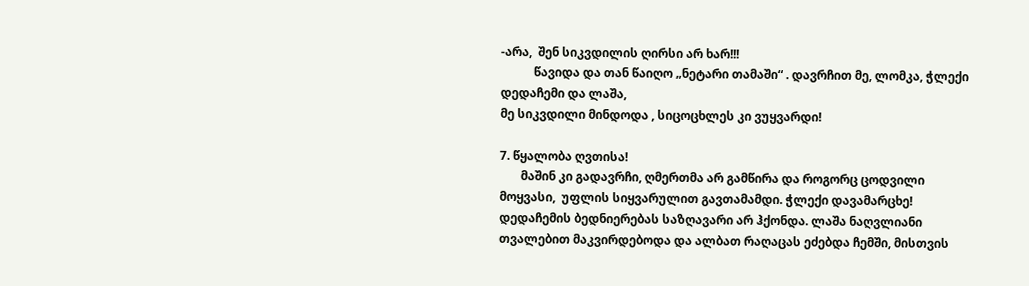-არა,  შენ სიკვდილის ღირსი არ ხარ!!!
           წავიდა და თან წაიღო „ნეტარი თამაში“ . დავრჩით მე, ლომკა, ჭლექი დედაჩემი და ლაშა,
მე სიკვდილი მინდოდა , სიცოცხლეს კი ვუყვარდი!

7. წყალობა ღვთისა!
       მაშინ კი გადავრჩი, ღმერთმა არ გამწირა და როგორც ცოდვილი მოყვასი,  უფლის სიყვარულით გავთამამდი. ჭლექი დავამარცხე! დედაჩემის ბედნიერებას საზღავარი არ ჰქონდა. ლაშა ნაღვლიანი თვალებით მაკვირდებოდა და ალბათ რაღაცას ეძებდა ჩემში, მისთვის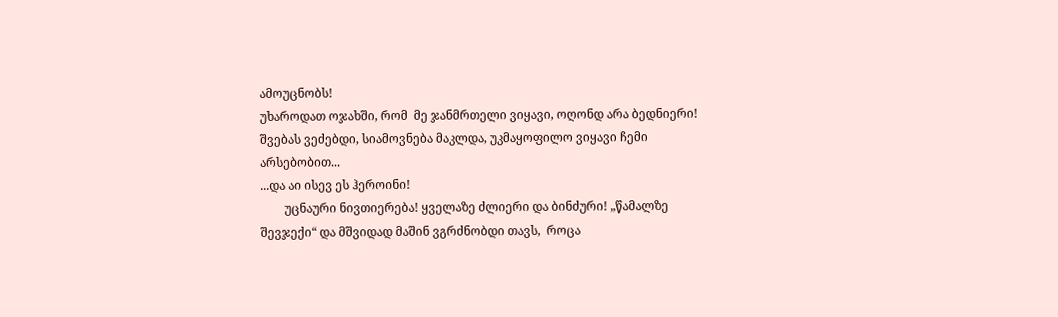ამოუცნობს!
უხაროდათ ოჯახში, რომ  მე ჯანმრთელი ვიყავი, ოღონდ არა ბედნიერი!
შვებას ვეძებდი, სიამოვნება მაკლდა, უკმაყოფილო ვიყავი ჩემი არსებობით...
...და აი ისევ ეს ჰეროინი!
        უცნაური ნივთიერება! ყველაზე ძლიერი და ბინძური! „წამალზე შევჯექი“ და მშვიდად მაშინ ვგრძნობდი თავს,  როცა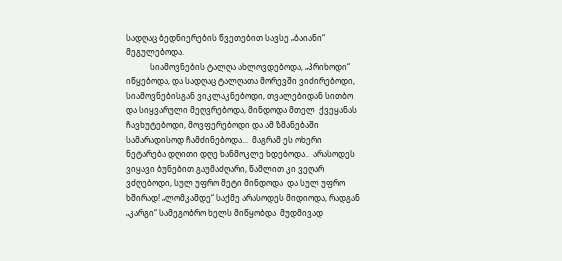სადღაც ბედნიერების წვეთებით სავსე „ბაიანი“ მეგულებოდა.
            სიამოვნების ტალღა ახლოვდებოდა, „პრიხოდი“ იწყებოდა, და სადღაც ტალღათა მორევში ვიძირებოდი, სიამოვნებისგან ვიკლაკნებოდი, თვალებიდან სითბო და სიყვარული მეღვრებოდა, მინდოდა მთელ  ქვეყანას ჩავხუტებოდი, მოვფერებოდი და ამ ზმანებაში სამარადისოდ ჩამძინებოდა...  მაგრამ ეს ოხერი ნეტარება დღითი დღე ხანმოკლე ხდებოდა..  არასოდეს ვიყავი ბუნებით გაუმაძღარი, წამლით კი ვეღარ ვძღებოდი, სულ უფრო მეტი მინდოდა  და სულ უფრო ხშირად! „ლომკამდე“ საქმე არასოდეს მიდიოდა, რადგან „კარგი“ სამეგობრო ხელს მიწყობდა  მუდმივად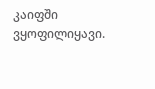კაიფში ვყოფილიყავი.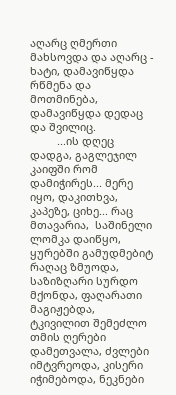აღარც ღმერთი მახსოვდა და აღარც - ხატი, დამავიწყდა რწმენა და მოთმინება, დამავიწყდა დედაც და შვილიც.
         ...ის დღეც დადგა, გაგლეჯილ კაიფში რომ დამიჭირეს... მერე იყო, დაკითხვა, კაპეზე, ციხე... რაც მთავარია,  საშინელი ლომკა დაიწყო, ყურებში გამუდმებიტ რაღაც ზმუოდა, საზიზღარი სურდო მქონდა, ფაღარათი მაგიჟებდა, ტკივილით შემეძლო თმის ღერები დამეთვალა, ძვლები იმტვრეოდა, კისერი იჭიმებოდა, ნეკნები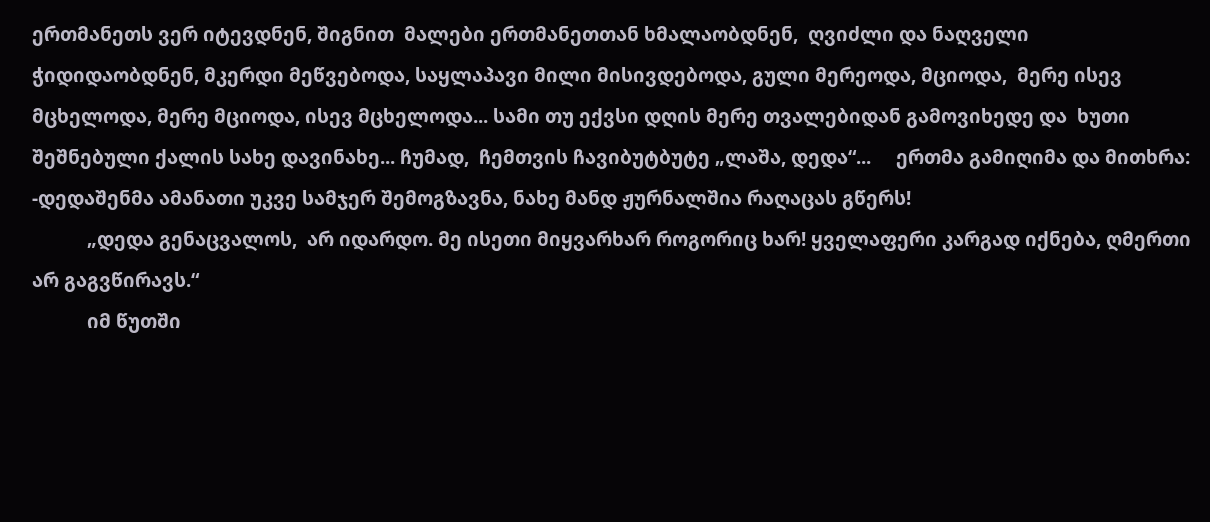ერთმანეთს ვერ იტევდნენ, შიგნით  მალები ერთმანეთთან ხმალაობდნენ,  ღვიძლი და ნაღველი ჭიდიდაობდნენ, მკერდი მეწვებოდა, საყლაპავი მილი მისივდებოდა, გული მერეოდა, მციოდა,  მერე ისევ მცხელოდა, მერე მციოდა, ისევ მცხელოდა... სამი თუ ექვსი დღის მერე თვალებიდან გამოვიხედე და  ხუთი შეშნებული ქალის სახე დავინახე... ჩუმად,  ჩემთვის ჩავიბუტბუტე „ლაშა, დედა“...     ერთმა გამიღიმა და მითხრა:
-დედაშენმა ამანათი უკვე სამჯერ შემოგზავნა, ნახე მანდ ჟურნალშია რაღაცას გწერს!
           „დედა გენაცვალოს,  არ იდარდო. მე ისეთი მიყვარხარ როგორიც ხარ! ყველაფერი კარგად იქნება, ღმერთი არ გაგვწირავს.“
           იმ წუთში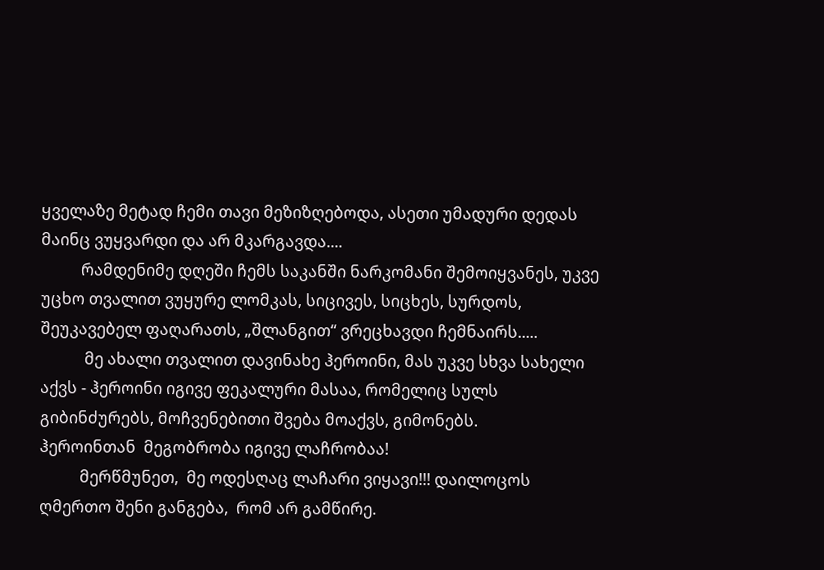ყველაზე მეტად ჩემი თავი მეზიზღებოდა, ასეთი უმადური დედას მაინც ვუყვარდი და არ მკარგავდა....
          რამდენიმე დღეში ჩემს საკანში ნარკომანი შემოიყვანეს, უკვე უცხო თვალით ვუყურე ლომკას, სიცივეს, სიცხეს, სურდოს, შეუკავებელ ფაღარათს, „შლანგით“ ვრეცხავდი ჩემნაირს.....
           მე ახალი თვალით დავინახე ჰეროინი, მას უკვე სხვა სახელი აქვს - ჰეროინი იგივე ფეკალური მასაა, რომელიც სულს გიბინძურებს, მოჩვენებითი შვება მოაქვს, გიმონებს.
ჰეროინთან  მეგობრობა იგივე ლაჩრობაა!
          მერწმუნეთ,  მე ოდესღაც ლაჩარი ვიყავი!!! დაილოცოს ღმერთო შენი განგება,  რომ არ გამწირე.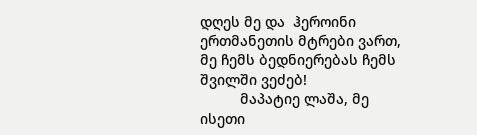დღეს მე და  ჰეროინი ერთმანეთის მტრები ვართ, მე ჩემს ბედნიერებას ჩემს შვილში ვეძებ!
          მაპატიე ლაშა, მე ისეთი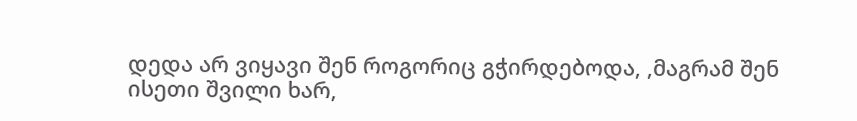დედა არ ვიყავი შენ როგორიც გჭირდებოდა, ,მაგრამ შენ ისეთი შვილი ხარ,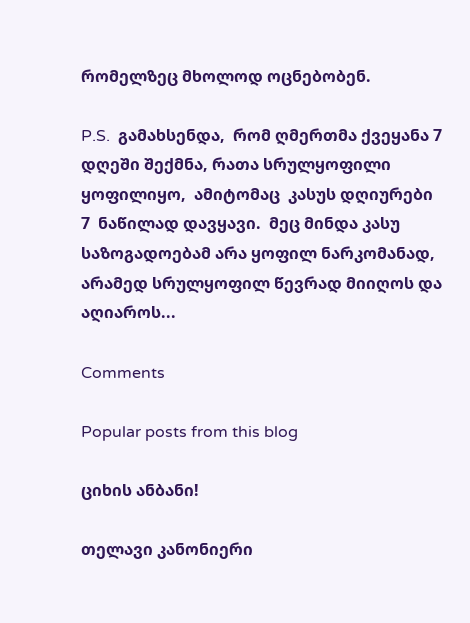რომელზეც მხოლოდ ოცნებობენ.

P.S.  გამახსენდა,  რომ ღმერთმა ქვეყანა 7 დღეში შექმნა, რათა სრულყოფილი ყოფილიყო,  ამიტომაც  კასუს დღიურები 7  ნაწილად დავყავი.  მეც მინდა კასუ საზოგადოებამ არა ყოფილ ნარკომანად, არამედ სრულყოფილ წევრად მიიღოს და აღიაროს...

Comments

Popular posts from this blog

ციხის ანბანი!

თელავი კანონიერი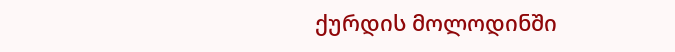ქურდის მოლოდინში